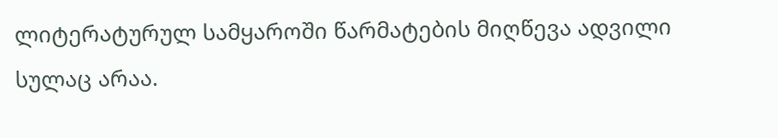ლიტერატურულ სამყაროში წარმატების მიღწევა ადვილი სულაც არაა.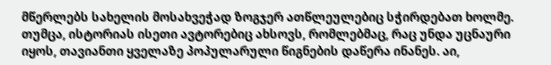მწერლებს სახელის მოსახვეჭად ზოგჯერ ათწლეულებიც სჭირდებათ ხოლმე. თუმცა, ისტორიას ისეთი ავტორებიც ახსოვს, რომლებმაც, რაც უნდა უცნაური იყოს, თავიანთი ყველაზე პოპულარული წიგნების დაწერა ინანეს. აი,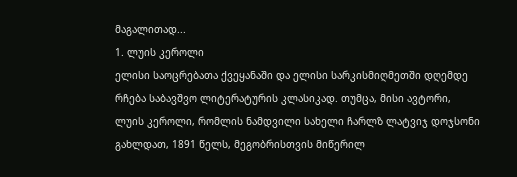მაგალითად...
1. ლუის კეროლი
ელისი საოცრებათა ქვეყანაში და ელისი სარკისმიღმეთში დღემდე რჩება საბავშვო ლიტერატურის კლასიკად. თუმცა, მისი ავტორი, ლუის კეროლი, რომლის ნამდვილი სახელი ჩარლზ ლატვიჯ დოჯსონი გახლდათ, 1891 წელს, მეგობრისთვის მიწერილ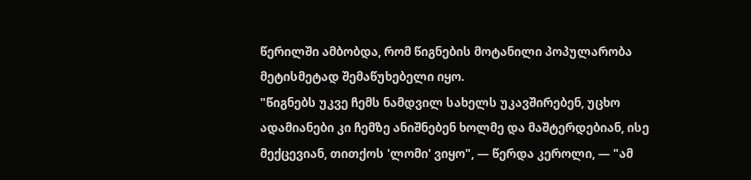წერილში ამბობდა, რომ წიგნების მოტანილი პოპულარობა მეტისმეტად შემაწუხებელი იყო.
"წიგნებს უკვე ჩემს ნამდვილ სახელს უკავშირებენ, უცხო ადამიანები კი ჩემზე ანიშნებენ ხოლმე და მაშტერდებიან, ისე მექცევიან, თითქოს 'ლომი' ვიყო", — წერდა კეროლი, — "ამ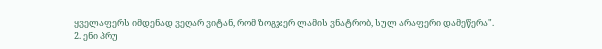ყველაფერს იმდენად ვეღარ ვიტან, რომ ზოგჯერ ლამის ვნატრობ, სულ არაფერი დამეწერა".
2. ენი პრუ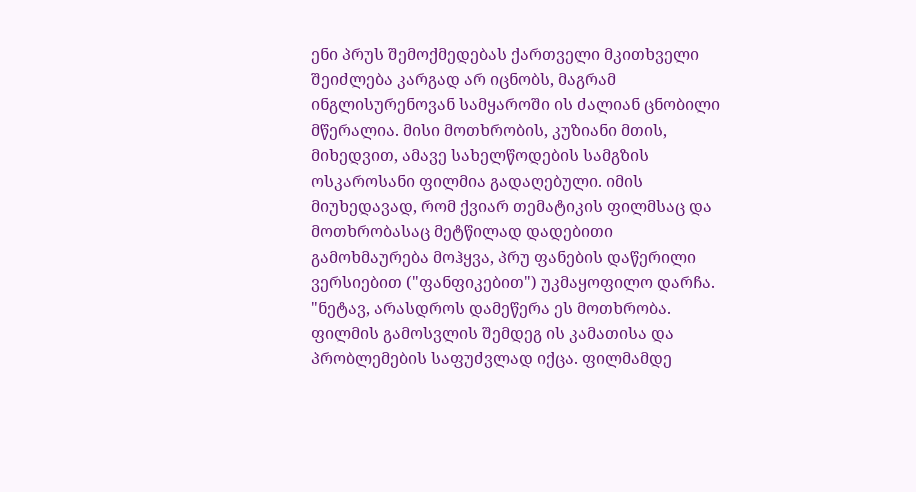ენი პრუს შემოქმედებას ქართველი მკითხველი შეიძლება კარგად არ იცნობს, მაგრამ ინგლისურენოვან სამყაროში ის ძალიან ცნობილი მწერალია. მისი მოთხრობის, კუზიანი მთის, მიხედვით, ამავე სახელწოდების სამგზის ოსკაროსანი ფილმია გადაღებული. იმის მიუხედავად, რომ ქვიარ თემატიკის ფილმსაც და მოთხრობასაც მეტწილად დადებითი გამოხმაურება მოჰყვა, პრუ ფანების დაწერილი ვერსიებით ("ფანფიკებით") უკმაყოფილო დარჩა.
"ნეტავ, არასდროს დამეწერა ეს მოთხრობა. ფილმის გამოსვლის შემდეგ ის კამათისა და პრობლემების საფუძვლად იქცა. ფილმამდე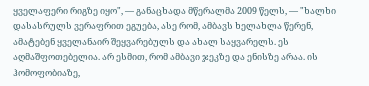ყველაფერი რიგზე იყო", — განაცხადა მწერალმა 2009 წელს, — "ხალხი დასასრულს ვერაფრით ეგუება, ასე რომ, ამბავს ხელახლა წერენ, ამატებენ ყველანაირ შეყვარებულს და ახალ საყვარელს. ეს აღმაშფოთებელია. არ ესმით, რომ ამბავი ჯეკზე და ენისზე არაა. ის ჰომოფობიაზე,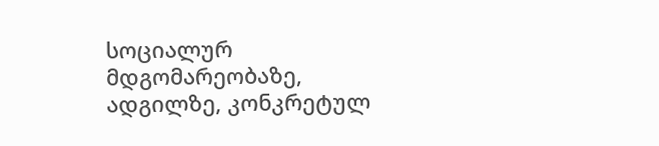სოციალურ მდგომარეობაზე, ადგილზე, კონკრეტულ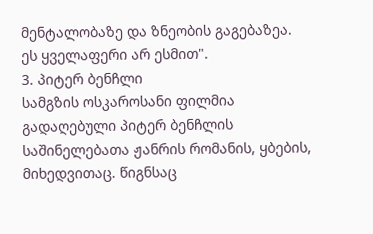მენტალობაზე და ზნეობის გაგებაზეა. ეს ყველაფერი არ ესმით".
3. პიტერ ბენჩლი
სამგზის ოსკაროსანი ფილმია გადაღებული პიტერ ბენჩლის საშინელებათა ჟანრის რომანის, ყბების, მიხედვითაც. წიგნსაც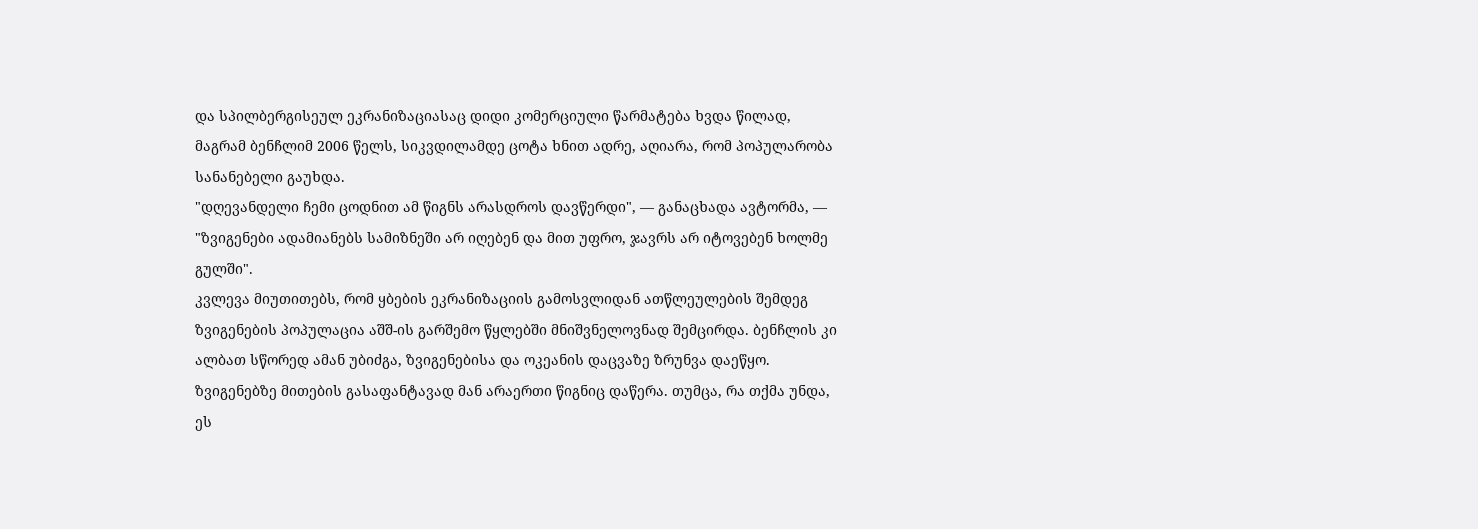და სპილბერგისეულ ეკრანიზაციასაც დიდი კომერციული წარმატება ხვდა წილად, მაგრამ ბენჩლიმ 2006 წელს, სიკვდილამდე ცოტა ხნით ადრე, აღიარა, რომ პოპულარობა სანანებელი გაუხდა.
"დღევანდელი ჩემი ცოდნით ამ წიგნს არასდროს დავწერდი", — განაცხადა ავტორმა, — "ზვიგენები ადამიანებს სამიზნეში არ იღებენ და მით უფრო, ჯავრს არ იტოვებენ ხოლმე გულში".
კვლევა მიუთითებს, რომ ყბების ეკრანიზაციის გამოსვლიდან ათწლეულების შემდეგ ზვიგენების პოპულაცია აშშ-ის გარშემო წყლებში მნიშვნელოვნად შემცირდა. ბენჩლის კი ალბათ სწორედ ამან უბიძგა, ზვიგენებისა და ოკეანის დაცვაზე ზრუნვა დაეწყო. ზვიგენებზე მითების გასაფანტავად მან არაერთი წიგნიც დაწერა. თუმცა, რა თქმა უნდა, ეს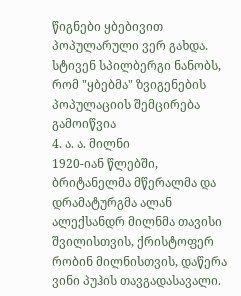წიგნები ყბებივით პოპულარული ვერ გახდა.
სტივენ სპილბერგი ნანობს, რომ "ყბებმა" ზვიგენების პოპულაციის შემცირება გამოიწვია
4. ა. ა. მილნი
1920-იან წლებში, ბრიტანელმა მწერალმა და დრამატურგმა ალან ალექსანდრ მილნმა თავისი შვილისთვის, ქრისტოფერ რობინ მილნისთვის, დაწერა ვინი პუჰის თავგადასავალი.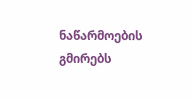ნაწარმოების გმირებს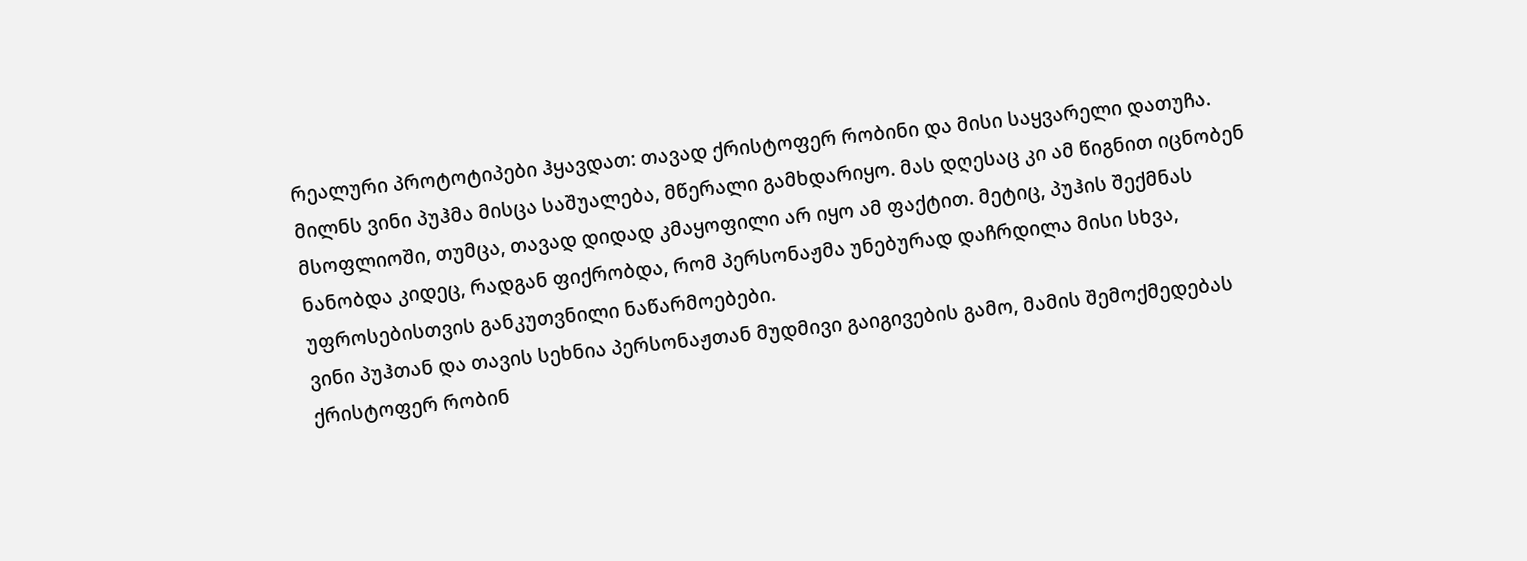რეალური პროტოტიპები ჰყავდათ: თავად ქრისტოფერ რობინი და მისი საყვარელი დათუჩა. მილნს ვინი პუჰმა მისცა საშუალება, მწერალი გამხდარიყო. მას დღესაც კი ამ წიგნით იცნობენ მსოფლიოში, თუმცა, თავად დიდად კმაყოფილი არ იყო ამ ფაქტით. მეტიც, პუჰის შექმნას ნანობდა კიდეც, რადგან ფიქრობდა, რომ პერსონაჟმა უნებურად დაჩრდილა მისი სხვა, უფროსებისთვის განკუთვნილი ნაწარმოებები.
ვინი პუჰთან და თავის სეხნია პერსონაჟთან მუდმივი გაიგივების გამო, მამის შემოქმედებას ქრისტოფერ რობინ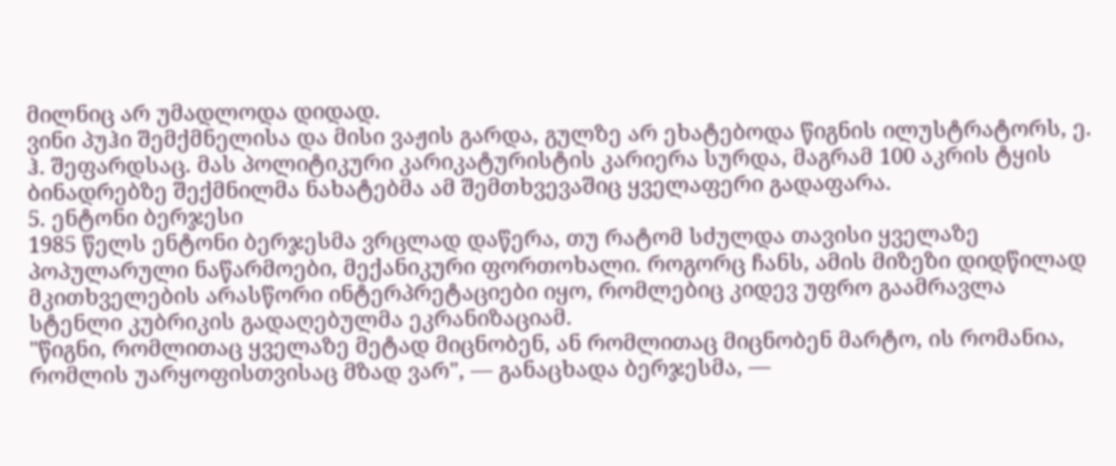მილნიც არ უმადლოდა დიდად.
ვინი პუჰი შემქმნელისა და მისი ვაჟის გარდა, გულზე არ ეხატებოდა წიგნის ილუსტრატორს, ე. ჰ. შეფარდსაც. მას პოლიტიკური კარიკატურისტის კარიერა სურდა, მაგრამ 100 აკრის ტყის ბინადრებზე შექმნილმა ნახატებმა ამ შემთხვევაშიც ყველაფერი გადაფარა.
5. ენტონი ბერჯესი
1985 წელს ენტონი ბერჯესმა ვრცლად დაწერა, თუ რატომ სძულდა თავისი ყველაზე პოპულარული ნაწარმოები, მექანიკური ფორთოხალი. როგორც ჩანს, ამის მიზეზი დიდწილად მკითხველების არასწორი ინტერპრეტაციები იყო, რომლებიც კიდევ უფრო გაამრავლა სტენლი კუბრიკის გადაღებულმა ეკრანიზაციამ.
"წიგნი, რომლითაც ყველაზე მეტად მიცნობენ, ან რომლითაც მიცნობენ მარტო, ის რომანია, რომლის უარყოფისთვისაც მზად ვარ", — განაცხადა ბერჯესმა, —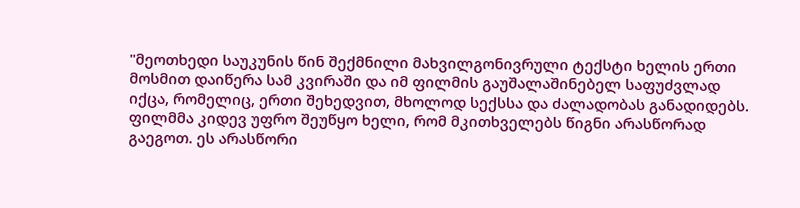"მეოთხედი საუკუნის წინ შექმნილი მახვილგონივრული ტექსტი ხელის ერთი მოსმით დაიწერა სამ კვირაში და იმ ფილმის გაუშალაშინებელ საფუძვლად იქცა, რომელიც, ერთი შეხედვით, მხოლოდ სექსსა და ძალადობას განადიდებს. ფილმმა კიდევ უფრო შეუწყო ხელი, რომ მკითხველებს წიგნი არასწორად გაეგოთ. ეს არასწორი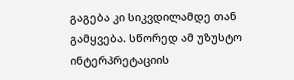გაგება კი სიკვდილამდე თან გამყვება. სწორედ ამ უზუსტო ინტერპრეტაციის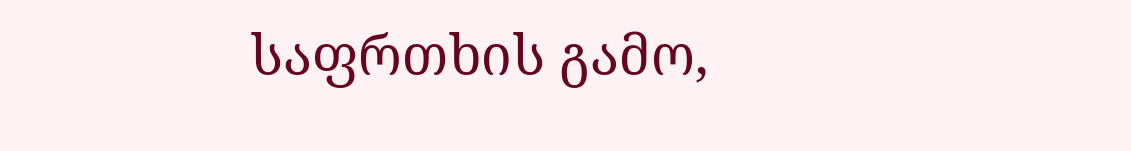საფრთხის გამო,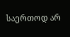საერთოდ არ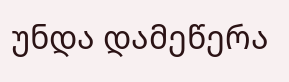უნდა დამეწერა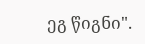ეგ წიგნი".